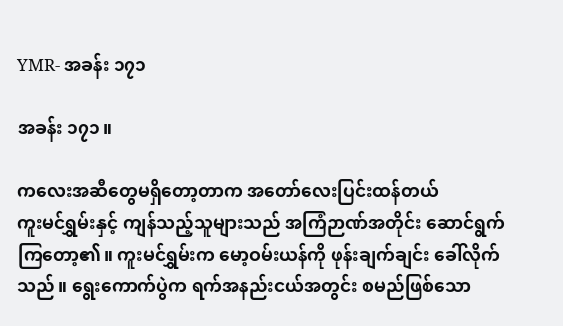YMR- အခန်း ၁၇၁

အခန်း ၁၇၁။

ကလေးအဆီတွေမရှိတော့တာက အတော်လေးပြင်းထန်တယ်
ကူးမင်ရွှမ်းနှင့် ကျန်သည့်သူများသည် အကြံဉာဏ်အတိုင်း ဆောင်ရွက်ကြတော့၏။ ကူးမင်ရွှမ်းက မော့ဝမ်းယန်ကို ဖုန်းချက်ချင်း ခေါ်လိုက်သည်။ ရွေးကောက်ပွဲက ရက်အနည်းငယ်အတွင်း စမည်ဖြစ်သော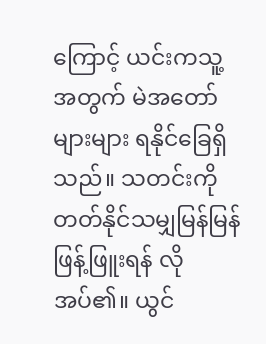ကြောင့် ယင်းကသူ့အတွက် မဲအတော်များများ ရနိုင်ခြေရှိသည်။ သတင်းကို တတ်နိုင်သမျှမြန်မြန် ဖြန့်ဖြူးရန် လိုအပ်၏။ ယွင်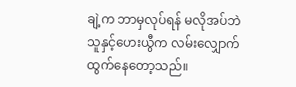ချဲ့က ဘာမှလုပ်ရန် မလိုအပ်ဘဲ သူနှင့်ဟေးယွီက လမ်းလျှောက်ထွက်နေတော့သည်။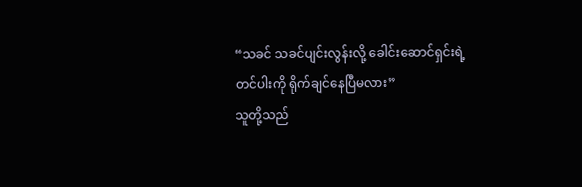“သခင် သခင်ပျင်းလွန်းလို့ ခေါင်းဆောင်ရှင်းရဲ့တင်ပါးကို ရိုက်ချင်နေပြီမလား”
သူတို့သည်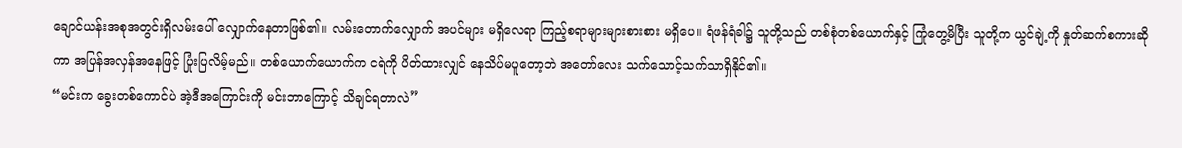ချောင်ယန်းအစုအတွင်းရှိလမ်းပေါ် လျှောက်နေတာဖြစ်၏။ လမ်းတောက်လျှောက် အပင်များ မရှိလေရာ ကြည့်စရာများများစားစား မရှိပေ။ ရံဖန်ရံခါ၌ သူတို့သည် တစ်စုံတစ်ယောက်နှင့် ကြုံတွေ့မိပြီး သူတို့က ယွင်ချဲ့ကို နှုတ်ဆက်စကားဆိုကာ အပြန်အလှန်အနေဖြင့် ပြုံးပြလိမ့်မည်။ တစ်ယောက်ယောက်က ငရဲကို ပိတ်ထားလျှင် နေသိပ်မပူတော့ဘဲ အတော်လေး သက်သောင့်သက်သာရှိနိုင်၏။
“မင်းက ခွေးတစ်ကောင်ပဲ အဲ့ဒီအကြောင်းကို မင်းဘာကြောင့် သိချင်ရတာလဲ”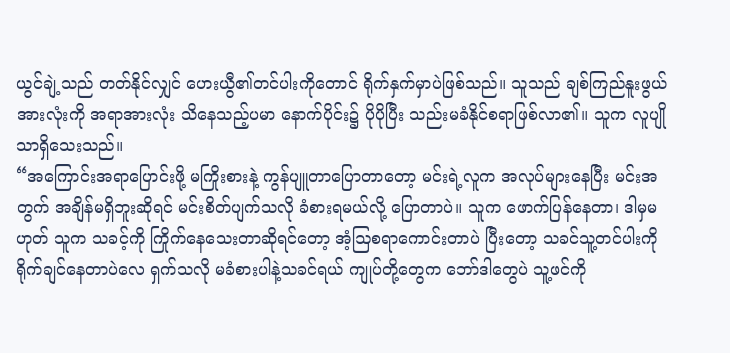ယွင်ချဲ့သည် တတ်နိုင်လျှင် ဟေးယွီ၏တင်ပါးကိုတောင် ရိုက်နှက်မှာပဲဖြစ်သည်။ သူသည် ချစ်ကြည်နူးဖွယ်အားလုံးကို အရာအားလုံး သိနေသည့်ပမာ နောက်ပိုင်း၌ ပိုပိုပြီး သည်းမခံနိုင်စရာဖြစ်လာ၏။ သူက လူပျိုသာရှိသေးသည်။
“အကြောင်းအရာပြောင်းဖို့ မကြိုးစားနဲ့ ကွန်ပျူတာပြောတာတော့ မင်းရဲ့လူက အလုပ်များနေပြီး မင်းအတွက် အချိန်မရှိဘူးဆိုရင် မင်းစိတ်ပျက်သလို ခံစားရမယ်လို့ ပြောတာပဲ။ သူက ဖောက်ပြန်နေတာ၊ ဒါမှမဟုတ် သူက သခင့်ကို ကြိုက်နေသေးတာဆိုရင်တော့ အံ့ဩစရာကောင်းတာပဲ ပြီးတော့ သခင်သူ့တင်ပါးကို ရိုက်ချင်နေတာပဲလေ ရှက်သလို မခံစားပါနဲ့သခင်ရယ် ကျုပ်တို့တွေက ဘော်ဒါတွေပဲ သူ့ဖင်ကို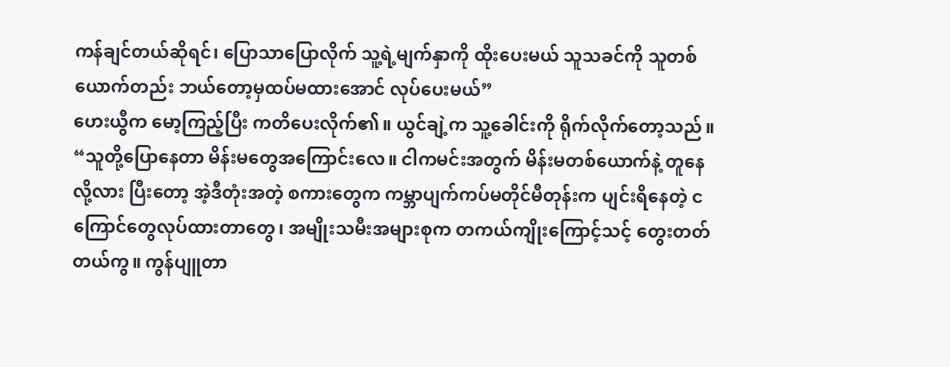ကန်ချင်တယ်ဆိုရင်၊ ပြောသာပြောလိုက် သူ့ရဲ့မျက်နှာကို ထိုးပေးမယ် သူသခင်ကို သူတစ်ယောက်တည်း ဘယ်တော့မှထပ်မထားအောင် လုပ်ပေးမယ်”
ဟေးယွီက မော့ကြည့်ပြီး ကတိပေးလိုက်၏။ ယွင်ချဲ့က သူ့ခေါင်းကို ရိုက်လိုက်တော့သည်။
“သူတို့ပြောနေတာ မိန်းမတွေအကြောင်းလေ။ ငါကမင်းအတွက် မိန်းမတစ်ယောက်နဲ့ တူနေလို့လား ပြီးတော့ အဲ့ဒီတုံးအတဲ့ စကားတွေက ကမ္ဘာပျက်ကပ်မတိုင်မီတုန်းက ပျင်းရိနေတဲ့ ငကြောင်တွေလုပ်ထားတာ‌တွေ၊ အမျိုးသမီးအများစုက တကယ်ကျိုးကြောင့်သင့် တွေးတတ်တယ်ကွ။ ကွန်ပျူတာ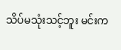သိပ်မသုံးသင့်ဘူး မင်းက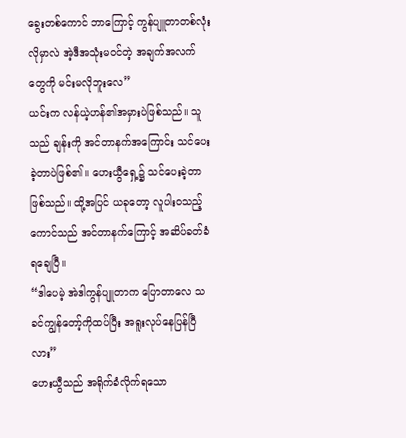ခွေးတစ်ကောင် ဘာကြောင့် ကွန်ပျူတာတစ်လုံးလိုမှာလဲ အဲ့ဒီအသုံးမ၀င်တဲ့ အချက်အလက်တွေကို မင်းမလိုဘူးလေ”
ယင်းက လန်ယဲ့ဟန်၏အမှားပဲဖြစ်သည်။ သူသည် ချန်းကို အင်တာနက်အကြောင်း သင်ပေးခဲ့တာပဲဖြစ်၏။ ဟေးယွီရှေ့၌ သင်ပေးခဲ့တာဖြစ်သည်။ ထို့အပြင် ယခုတော့ လူပါးဝသည့်ကောင်သည် အင်တာနက်ကြောင့် အဆိပ်ခတ်ခံရချေပြီ။
“ဒါပေမဲ့ အဲဒါကွန်ပျူတာက ပြောတာလေ သခင်ကျွန်တော့်ကိုထပ်ပြီး အရူးလုပ်နေပြန်ပြီလား”
ဟေးယွီသည် အရိုက်ခံလိုက်ရသော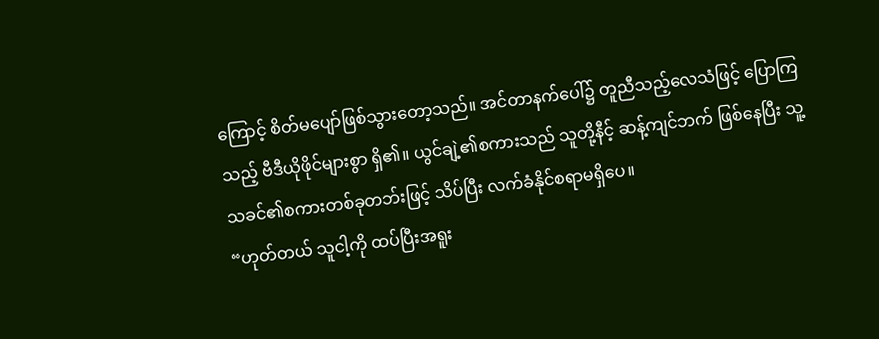ကြောင့် စိတ်မပျော်ဖြစ်သွားတော့သည်။ အင်တာနက်ပေါ်၌ တူညီသည့်လေသံဖြင့် ပြောကြသည့် ဗီဒီယိုဖိုင်များစွာ ရှိ၏။ ယွင်ချဲ့၏စကားသည် သူတို့နီင့် ဆန့်ကျင်ဘက် ဖြစ်နေပြီး သူ့သခင်၏စကားတစ်ခုတဘ်းဖြင့် သိပ်ပြီး လက်ခံနိုင်စရာမရှိပေ။
“ဟုတ်တယ် သူငါ့ကို ထပ်ပြီးအရူး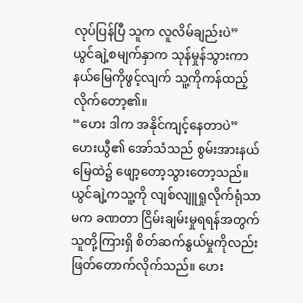လုပ်ပြန်ပြီ သူက လူလိမ်ချည်းပဲ”
ယွင်ချဲ့စမျက်နှာက သုန်မှုန်သွားကာ နယ်မြေကိုဖွင့်လျက် သူ့ကိုကန်ထည့်လိုက်တော့၏။
“ဟေး ဒါက အနိုင်ကျင့်နေတာပဲ”
ဟေးယွီ၏ အော်သံသည် စွမ်းအားနယ်မြေထဲ၌ ဖျော့တော့‌သွားတော့သည်။ ယွင်ချဲ့ကသူ့ကို လျစ်လျူရှုလိုက်ရုံသာမက ခဏတာ ငြိမ်းချမ်းမှုရရန်အတွက် သူတို့ကြားရှိ စိတ်ဆက်နွယ်မှုကိုလည်း ဖြတ်တောက်လိုက်သည်။ ဟေး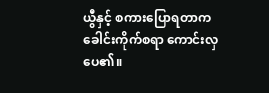ယွီနှင့် စကားပြောရတာက ခေါင်းကိုက်စရာ ကောင်းလှပေ၏။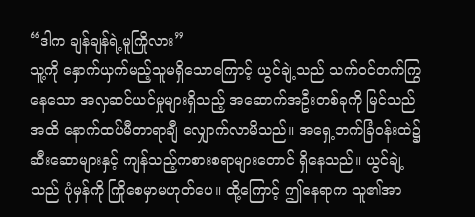“ဒါက ချန်ချန်ရဲ့မူကြိုလား”
သူ့ကို နှောက်ယှက်မည့်သူမရှိသောကြောင့် ယွင်ချဲ့သည် သက်ဝင်တက်ကြွနေသော အလှဆင်ယင်မှုများရှိသည့် အဆောက်အဦးတစ်ခုကို မြင်သည်အထိ နောက်ထပ်မီတာရာချီ လျှောက်လာမိသည်။ အရှေ့ဘက်ခြံဝန်းထဲ၌ ဆီးဆောများနှင့် ကျန်သည့်ကစားစရာများတောင် ရှိနေသည်။ ယွင်ချဲ့သည် ပုံမှန်ကို ကြို‌စေမှာမဟုတ်ပေ။ ထို့ကြောင့် ဤနေရာက သူ၏အာ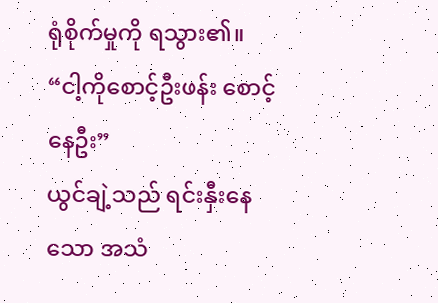ရုံစိုက်မှုကို ရသွား၏။
“ငါ့ကိုစောင့်ဦးဖန်း စောင့်နေဦး”
ယွင်ချဲ့သည် ရင်းနှီးနေသော အသံ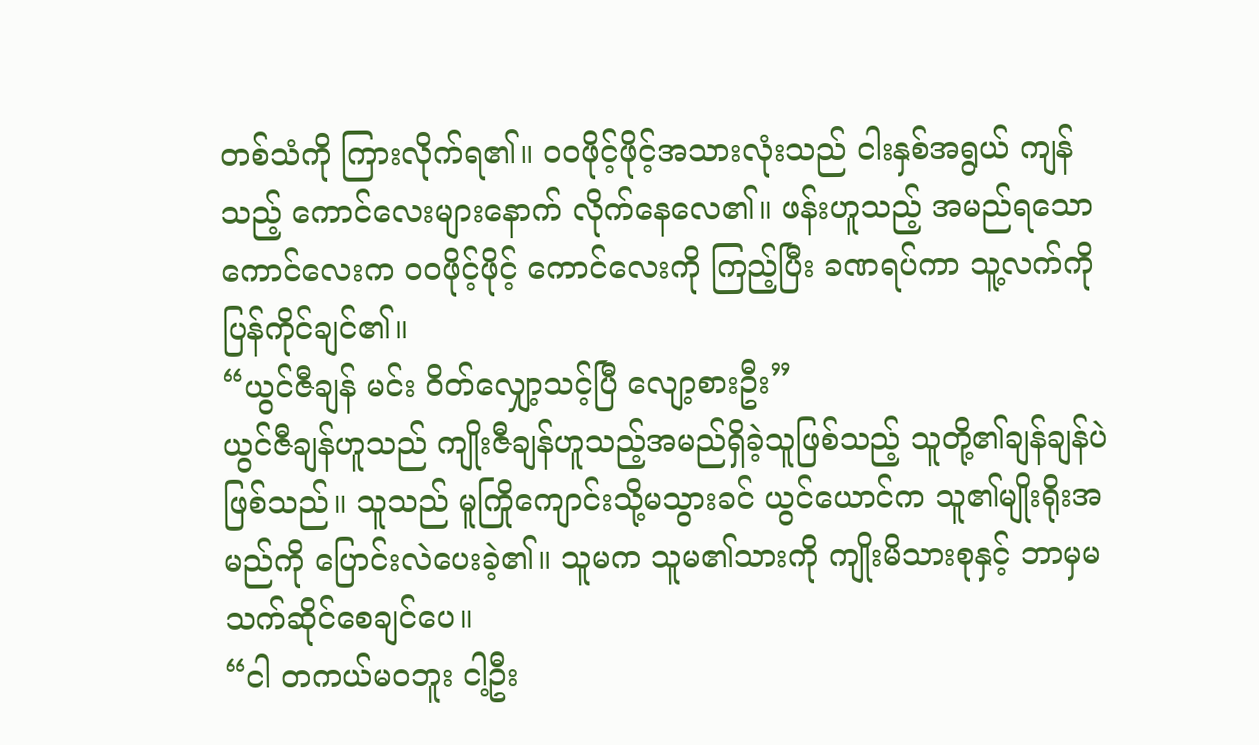တစ်သံကို ကြားလိုက်ရ၏။ ဝဝဖိုင့်ဖိုင့်အသားလုံးသည် ငါးနှစ်အရွယ် ကျန်သည့် ကောင်လေးများနောက် လိုက်နေလေ၏။ ဖန်းဟူသည့် အမည်ရသောကောင်လေးက ဝဝဖိုင့်ဖိုင့် ကောင်လေးကို ကြည့်ပြီး ခဏရပ်ကာ သူ့လက်ကို ပြန်ကိုင်ချင်၏။
“ယွင်ဇီချန် မင်း ဝိတ်လျှော့သင့်ပြီ လျော့စားဦး”
ယွင်ဇီချန်ဟူသည် ကျိုးဇီချန်ဟူသည့်အမည်ရှိခဲ့သူဖြစ်သည့် သူတို့၏ချန်ချန်ပဲဖြစ်သည်။ သူသည် မူကြိုကျောင်းသို့မသွားခင် ယွင်ယောင်က သူ၏မျိုးရိုးအမည်ကို ပြောင်းလဲပေးခဲ့၏။ သူမက သူမ၏သားကို ကျိုးမိသားစုနှင့် ဘာမှမသက်ဆိုင်စေချင်ပေ။
“ငါ တကယ်မဝဘူး ငါ့ဦး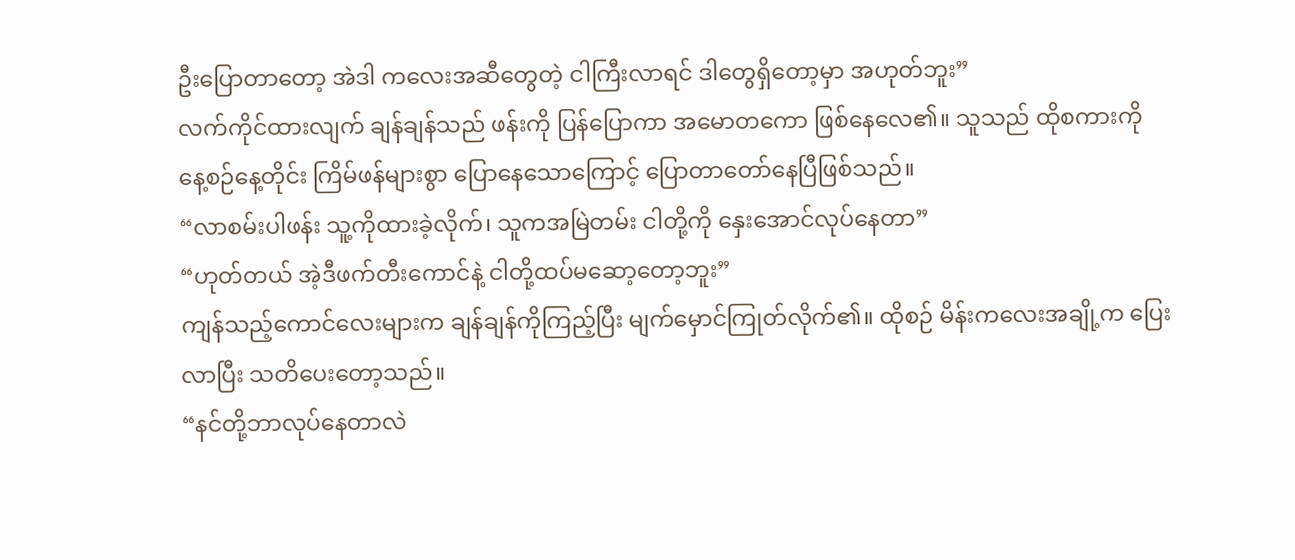ဦးပြောတာတော့ အဲဒါ ကလေးအဆီတွေတဲ့ ငါကြီးလာရင် ဒါတွေရှိတော့မှာ အဟုတ်ဘူး”
လက်ကိုင်ထားလျက် ချန်ချန်သည် ဖန်းကို ပြန်ပြောကာ အမောတကော ဖြစ်နေလေ၏။ သူသည် ထိုစကားကို နေ့စဉ်နေ့တိုင်း ကြိမ်ဖန်များစွာ ပြောနေသောကြောင့် ပြောတာတော်နေပြီဖြစ်သည်။
“လာစမ်းပါဖန်း သူ့ကိုထားခဲ့လိုက်၊ သူကအမြဲတမ်း ငါတို့ကို နှေးအောင်လုပ်နေတာ”
“ဟုတ်တယ် အဲ့ဒီဖက်တီးကောင်နဲ့ ငါတို့ထပ်မဆော့တော့ဘူး”
ကျန်သည့်ကောင်လေးများက ချန်ချန်ကိုကြည့်ပြီး မျက်မှောင်ကြုတ်လိုက်၏။ ထိုစဉ် မိန်းကလေးအချို့က ပြေးလာပြီး သတိပေးတော့သည်။
“နင်တို့ဘာလုပ်နေတာလဲ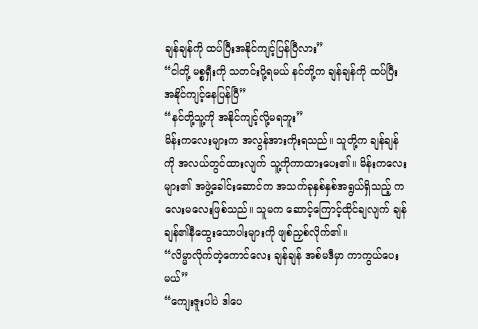ချန်ချန်ကို ထပ်ပြီးအနိုင်ကျင့်ပြန်ပြီလား”
“ငါတို့ မစ္စရှီးကို သတင်းပို့ရမယ် နင်တို့က ချန်ချန်ကို ထပ်ပြီးအနိုင်ကျင့်နေပြန်ပြီ”
“နင်တို့သူ့ကို အနိုင်ကျင့်လို့မရဘူး”
မိန်းကလေးများက အလွန်အားကိုးရသည်။ သူတို့က ချန်ချန်ကို အလယ်တွင်ထားလျက် သူ့ကိုကာထားပေး၏။ မိန်းကလေးများ၏ အဖွဲ့ခေါင်းဆောင်က အသက်ခုနှစ်နှစ်အရွယ်ရှိသည့် ကလေးမလေးဖြစ်သည်။ သူမက ဆောင့်ကြောင့်ထိုင်ချလျက် ချန်ချန်၏နီထွေးသောပါးများကို ဖျစ်ညှစ်လိုက်၏။
“လိမ္မာလိုက်တဲ့ကောင်လေး ချန်ချန် အစ်မဒီမှာ ကာကွယ်ပေးမယ်”
“ကျေးဇူးပါပဲ ဒါပေ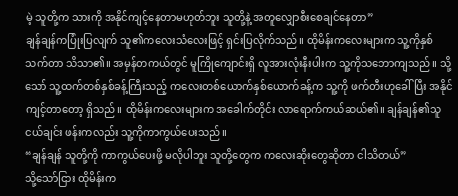မဲ့ သူတို့က သားကို အနိုင်ကျင့်နေတာမဟုတ်ဘူး သူတို့နဲ့ အတူလျှောစီးစေချင်နေတာ”
ချန်ချန်ကပြုံးပြလျက် သူ၏ကလေးသံလေးဖြင့် ရှင်းပြလိုက်သည်။ ထိုမိန်းကလေးများက သူ့ကိုနှစ်သက်တာ သိသာ၏။ အမှန်တကယ်တွင် မူကြိုကျောင်းရှိ လူအားလုံးနီးပါးက သူ့ကိုသဘောကျသည်။ သို့သော် သူ့ထက်တစ်နှစ်ခန့်ကြီးသည့် ကလေးတစ်ယောက်နှစ်ယောက်ခန့်က သူ့ကို ဖက်တီးဟုခေါ်ပြီး အနိုင်ကျင့်တာတော့ ရှိသည်။ ထိုမိန်းကလေးများက အခေါက်တိုင်း လာရောက်ကယ်ဆယ်၏။ ချန်ချန်၏သူငယ်ချင်း ဖန်းကလည်း သူ့ကိုကာကွယ်ပေးသည်။
“ချန်ချန် သူတို့ကို ကာကွယ်ပေးဖို့ မလိုပါဘူး သူတို့တွေက ကလေးဆိုးတွေဆိုတာ ငါသိတယ်”
သို့သော်ငြား ထိုမိန်းက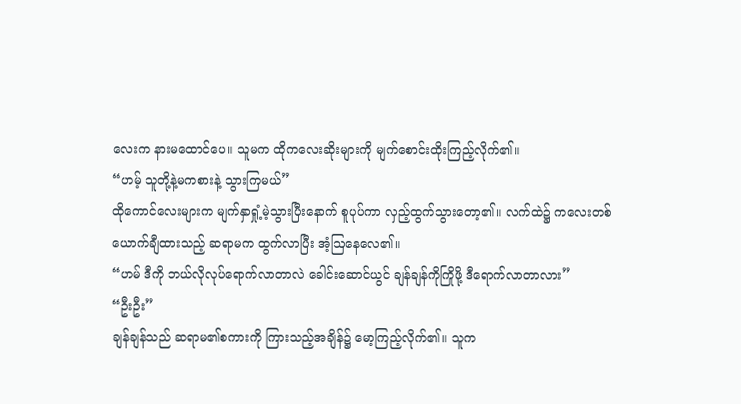လေးက နားမထောင်ပေ။ သူမက ထိုကလေးဆိုးများကို မျက်စောင်းထိုးကြည့်လိုက်၏။
“ဟမ့် သူတို့နဲ့မကစားနဲ့ သွားကြမယ်”
ထိုကောင်လေးများက မျက်နှာရှုံ့မဲ့သွားပြီးနောက် စူပုပ်ကာ လှည့်ထွက်သွားတော့၏။ လက်ထဲ၌ ကလေးတစ်ယောက်ချီထားသည့် ဆရာမက ထွက်လာပြီး အံ့ဩနေလေ၏။
“ဟမ် ဒီကို ဘယ်လိုလုပ်ရောက်လာတာလဲ ခေါင်းဆောင်ယွင် ချန်ချန်ကိုကြိုဖို့ ဒီရောက်လာတာလား”
“ဦးဦး”
ချန်ချန်သည် ဆရာမ၏စကားကို ကြားသည့်အချိန်၌ မော့ကြည့်လိုက်၏။ သူက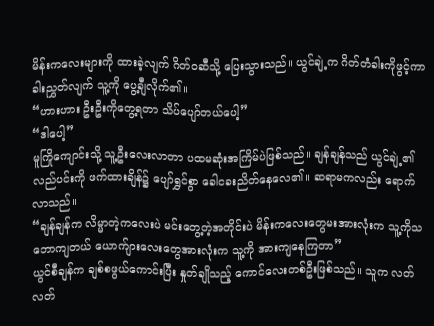မိန်းကလေးများကို ထားခဲ့လျက် ဂိတ်ဝဆီသို့ ပြေးသွားသည်။ ယွင်ချဲ့က ဂိတ်တံခါးကိုဖွင့်ကာ ခါးညွှတ်လျက် သူ့ကို ပွေ့ချီလိုက်၏။
“ဟားဟား ဦးဦးကိုတွေ့ရတာ သိပ်ပျော်တယ်ပေါ့”
“ဒါပေါ့”
မူကြိုကျောင်းသို့ သူ့ဦးလေးလာတာ ပထမဆုံးအကြိမ်ပဲဖြစ်သည်။ ချန်ချန်သည် ယွင်ချဲ့၏လည်ပင်းကို ဖက်ထားချိန်၌ ပျော်ရွှင်စွာ ခေါငခးညိတ်နေလေ၏။ ဆရာမကလည်း ရောက်လာသည်။
“ချန်ချန်က လိမ္မာတဲ့ကလေးပဲ မင်းတွေ့တဲ့အတိုင်းပဲ မိန်းကလေးတွေမးအားလုံးက သူ့ကိုသဘောကျတယ် ယောက်ျားလေးတွေအားလုံးက သူ့ကို အားကျနေကြတာ”
ယွင်စီချန်က ချစ်စဖွယ်ကောင်းပြီး နှုတ်ချိုသည့် ကောင်လေးတစ်ဦးဖြစ်သည်။ သူက လတ်လတ်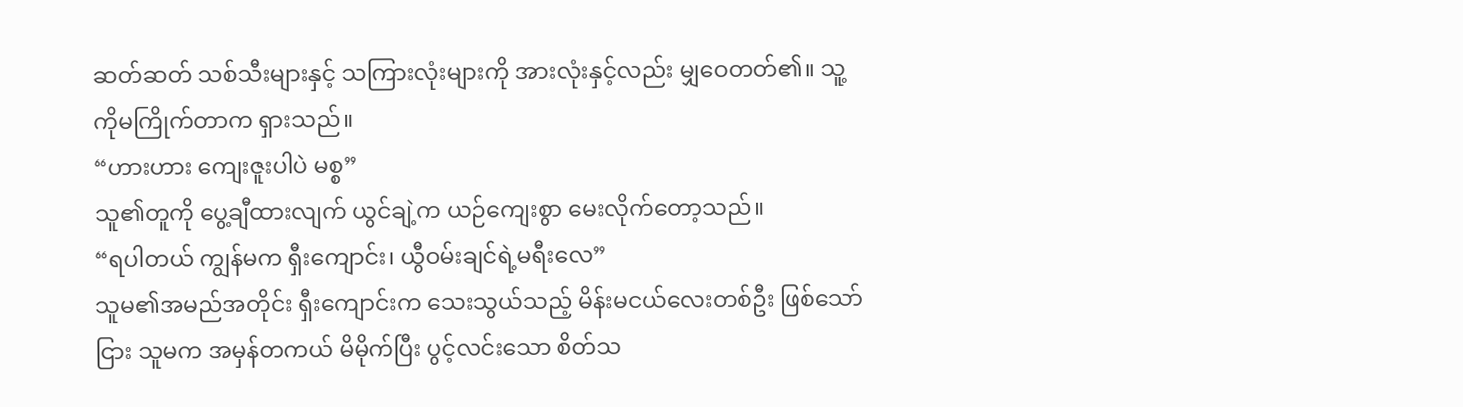ဆတ်ဆတ် သစ်သီးများနှင့် သကြားလုံးများကို အားလုံးနှင့်လည်း မျှဝေတတ်၏။ သူ့ကိုမကြိုက်တာက ရှားသည်။
“ဟားဟား ကျေးဇူးပါပဲ မစ္စ”
သူ၏တူကို ပွေ့ချီထားလျက် ယွင်ချဲ့က ယဉ်ကျေးစွာ မေးလိုက်‌တော့သည်။
“ရပါတယ် ကျွန်မက ရှီးကျောင်း၊ ယွီဝမ်းချင်ရဲ့မရီးလေ”
သူမ၏အမည်အတိုင်း ရှီးကျောင်းက သေးသွယ်သည့် မိန်းမငယ်လေးတစ်ဦး ဖြစ်သော်ငြား သူမက အမှန်တကယ် မိမိုက်ပြီး ပွင့်လင်းသော စိတ်သ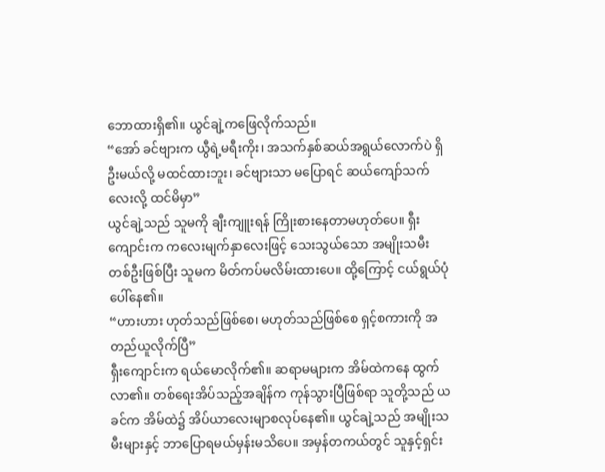ဘောထားရှိ၏။ ယွင်ချဲ့ကဖြေလိုက်သည်။
“အော် ခင်ဗျားက ယွီရဲ့မရီးကိုး၊ အသက်နှစ်ဆယ်အရွယ်လောက်ပဲ ရှိဦးမယ်လို့ မထင်ထားဘူး၊ ခင်ဗျားသာ မပြောရင် ဆယ်ကျော်သက်လေးလို့ ထင်မိမှာ”
ယွင်ချဲ့သည် သူမကို ချီးကျူးရန် ကြိုးစားနေတာမဟုတ်ပေ။ ရှီးကျောင်းက ကလေးမျက်နှာလေးဖြင့် သေးသွယ်သော အမျိုးသမီးတစ်ဦးဖြစ်ပြီး သူမက မိတ်ကပ်မလိမ်းထားပေ။ ထို့ကြောင့် ငယ်ရွယ်ပုံပေါ်နေ၏။
“ဟားဟား ဟုတ်သည်ဖြစ်စေ၊ မဟုတ်သည်ဖြစ်စေ ရှင့်စကားကို အတည်ယူလိုက်ပြီ”
ရှီးကျောင်းက ရယ်မောလိုက်၏။ ဆရာမများက အိမ်ထဲကနေ ထွက်လာ၏။ တစ်ရေးအိပ်သည့်အချိန်က ကုန်သွားပြီဖြစ်ရာ သူတို့သည် ယခင်က အိမ်ထဲ၌ အိပ်ယာလေးမျာစလုပ်နေ၏။ ယွင်ချဲ့သည် အမျိုးသမီးများနှင့် ဘာပြောရမယ်မှန်းမသိပေ။ အမှန်တကယ်တွင် သူနှင့်ရှင်း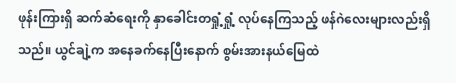ဖုန်းကြားရှိ ဆက်ဆံရေးကို နှာခေါင်းတရှုံ့ရှုံ့ လုပ်နေကြသည့် ဖန်ဂဲလေးများလည်းရှိသည်။ ယွင်ချဲ့က အနေခက်နေပြီးနောက် စွမ်းအားနယ်မြေထဲ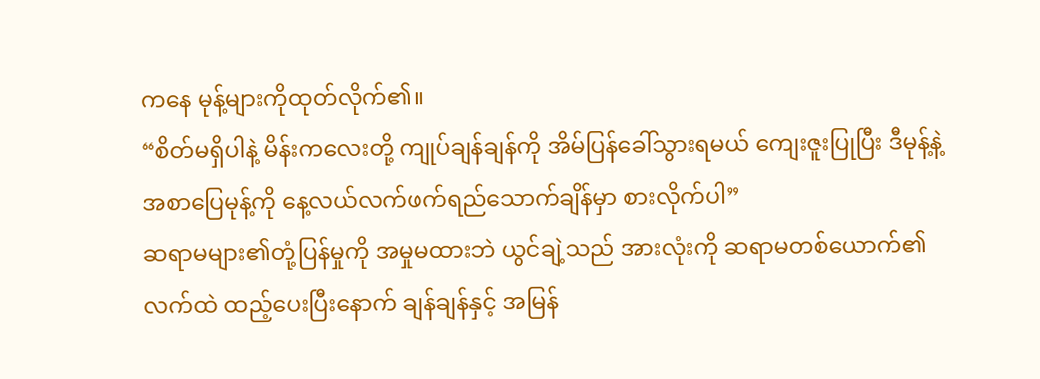ကနေ မုန့်များကိုထုတ်လိုက်၏။
“စိတ်မရှိပါနဲ့ မိန်းကလေးတို့ ကျုပ်ချန်ချန်ကို အိမ်ပြန်ခေါ်သွားရမယ် ကျေးဇူးပြုပြီး ဒီမုန့်နဲ့ အစာပြေမုန့်ကို နေ့လယ်လက်ဖက်ရည်သောက်ချိန်မှာ စားလိုက်ပါ”
ဆရာမများ၏တုံ့ပြန်မှုကို အမှုမထားဘဲ ယွင်ချဲ့သည် အားလုံးကို ဆရာမတစ်ယောက်၏လက်ထဲ ထည့်ပေးပြီးနောက် ချန်ချန်နှင့် အမြန်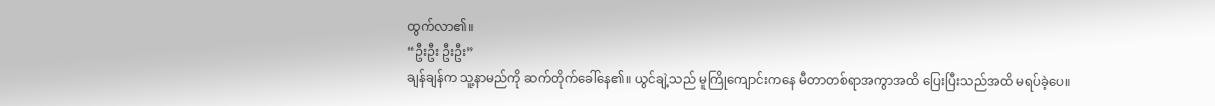ထွက်လာ၏။
“ဦးဦး ဦးဦး”
ချန်ချန်က သူ့နာမည်ကို ဆက်တိုက်ခေါ်နေ၏။ ယွင်ချဲ့သည် မူကြိုကျောင်းကနေ မီတာတစ်ရာအကွာအထိ ပြေးပြီးသည်အထိ မရပ်ခဲ့ပေ။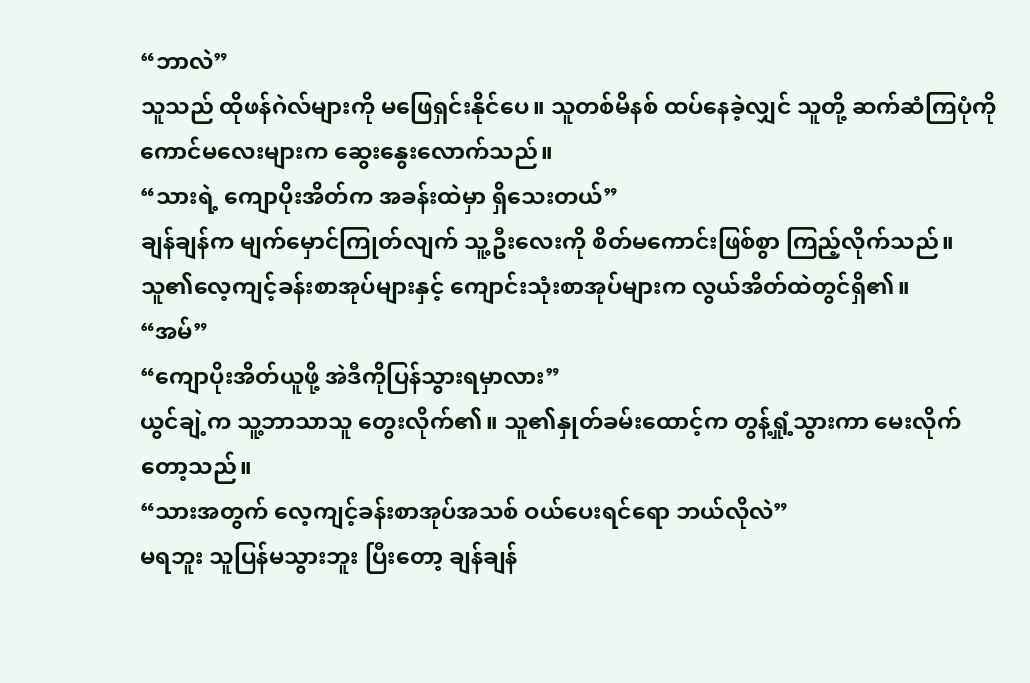“ဘာလဲ”
သူသည် ထိုဖန်ဂဲလ်များကို မဖြေရှင်းနိုင်ပေ။ သူတစ်မိနစ် ထပ်နေခဲ့လျှင် သူတို့ ဆက်ဆံကြပုံကို ကောင်မလေးများက ဆွေးနွေးလောက်သည်။
“သားရဲ့ ကျောပိုးအိတ်က အခန်းထဲမှာ ရှိသေးတယ်”
ချန်ချန်က မျက်မှောင်ကြုတ်လျက် သူ့ဦးလေးကို စိတ်မကောင်းဖြစ်စွာ ကြည့်လိုက်သည်။ သူ၏လေ့ကျင့်ခန်းစာအုပ်များနှင့် ကျောင်းသုံးစာအုပ်များက လွယ်အိတ်ထဲတွင်ရှိ၏။
“အမ်”
“ကျောပိုးအိတ်ယူဖို့ အဲဒီကိုပြန်သွားရမှာလား”
ယွင်ချဲ့က သူ့ဘာသာသူ တွေးလိုက်၏။ သူ၏နှုတ်‌ခမ်းထောင့်က တွန့်ရှုံ့သွားကာ မေးလိုက်တော့သည်။
“သားအတွက် လေ့ကျင့်ခန်းစာအုပ်အသစ် ဝယ်ပေးရင်ရော ဘယ်လိုလဲ”
မရဘူး သူပြန်မသွားဘူး ပြီးတော့ ချန်ချန်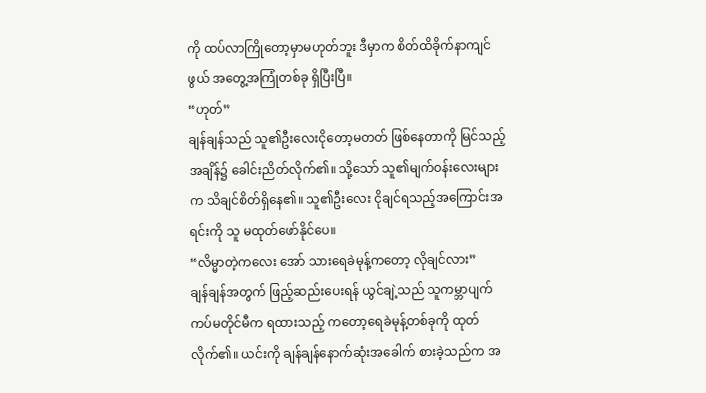ကို ထပ်လာကြိုတော့မှာမဟုတ်ဘူး ဒီမှာက စိတ်ထိခိုက်နာကျင်ဖွယ် အတွေ့အကြုံတစ်ခု ရှိပြီးပြီ။
“ဟုတ်”
ချန်ချန်သည် သူ၏ဦးလေး‌ငိုတော့မတတ် ဖြစ်နေတာကို မြင်သည့်အချိန်၌ ခေါင်းညိတ်လိုက်၏။ သို့သော် သူ၏မျက်ဝန်းလေးများက သိချင်စိတ်ရှိနေ၏။ သူ၏ဦးလေး ငိုချင်ရသည့်အကြောင်းအရင်းကို သူ မထုတ်ဖော်နိုင်ပေ။
“လိမ္မာတဲ့ကလေး အော် သားရေခဲမုန့်ကတော့ လိုချင်လား”
ချန်ချန်အတွက် ဖြည့်ဆည်းပေးရန် ယွင်ချဲ့သည် သူကမ္ဘာပျက်ကပ်မတိုင်မီက ရထားသည့် ကတော့ရေခဲမုန့်တစ်ခုကို ထုတ်လိုက်၏။ ယင်းကို ချန်ချန်နောက်ဆုံးအခေါက် စားခဲ့သည်က အ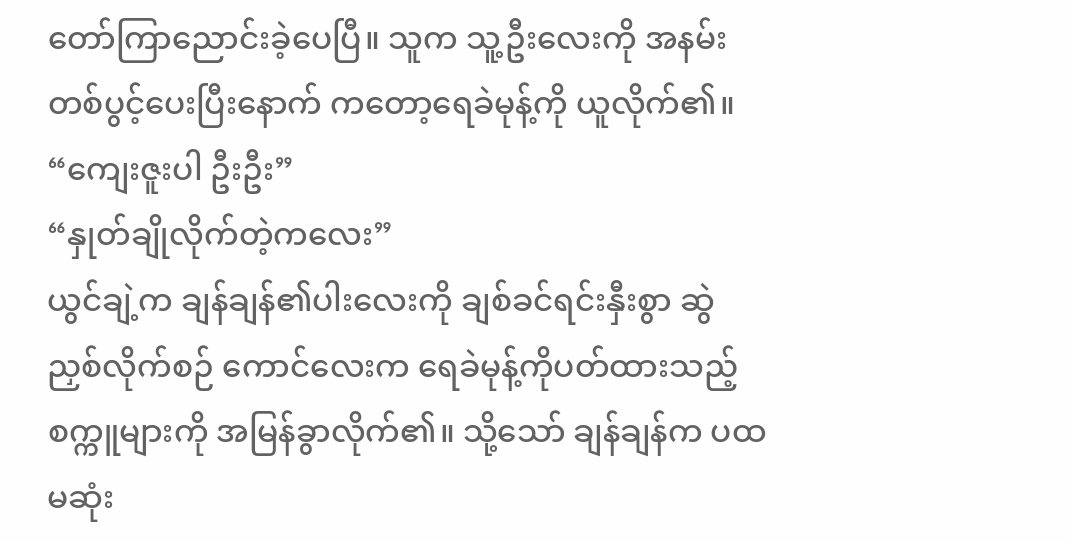တော်ကြာညောင်းခဲ့ပေပြီ။ သူက သူ့ဦးလေးကို အနမ်းတစ်ပွင့်ပေးပြီးနောက် ကတော့ရေခဲမုန့်ကို ယူလိုက်၏။
“ကျေးဇူးပါ ဦးဦး”
“နှုတ်ချိုလိုက်တဲ့ကလေး”
ယွင်ချဲ့က ချန်ချန်၏ပါးလေးကို ချစ်ခင်ရင်းနှီးစွာ ဆွဲညှစ်လိုက်စဉ် ကောင်လေးက ရေခဲမုန့်ကိုပတ်ထားသည့် စက္ကူများကို အမြန်ခွာလိုက်၏။ သို့သော် ချန်ချန်က ပထမဆုံး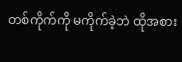တစ်ကိုက်ကို မကိုက်ခဲ့ဘဲ ထိုအစား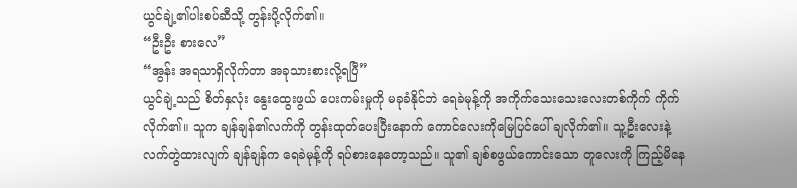ယွင်ချဲ့၏ပါးစပ်ဆီသို့ တွန်းပို့လိုက်၏။
“ဦးဦး စားလေ”
“အွန်း အရသာရှိလိုက်တာ အခုသားစားလို့ရပြီ”
ယွင်ချဲ့သည် စိတ်နှလုံး နွေးထွေးဖွယ် ပေးကမ်းမှုကို မခုခံနိုင်ဘဲ ရေခဲမုန့်ကို အကိုက်သေးသေးလေးတစ်ကိုက် ကိုက်လိုက်၏။ သူက ချန်ချန်၏လက်ကို တွန်းထုတ်ပေးပြီးနောက် ကောင်လေးကိုမြေပြင်ပေါ် ချလိုက်၏။ သူ့ဦးလေးနဲ့လက်တွဲထားလျက် ချန်ချန်က ရေခဲမုန့်ကို ရပ်စားနေတော့သည်။ သူ၏ ချစ်စဖွယ်ကောင်းသော တူလေးကို ကြည့်မိနေ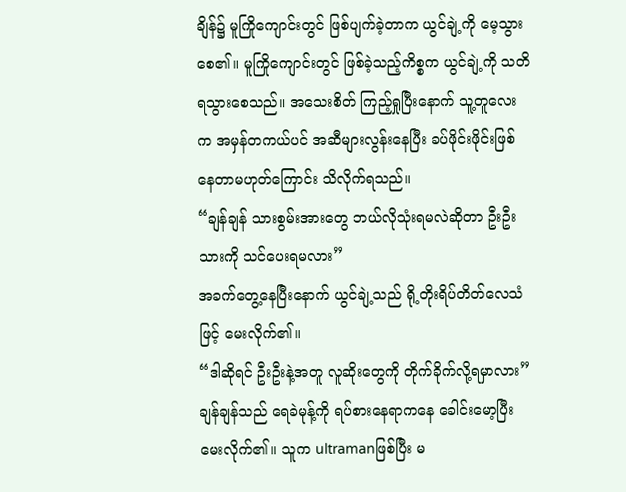ချိန်၌ မူကြိုကျောင်းတွင် ဖြစ်ပျက်ခဲ့တာက ယွင်ချဲ့ကို မေ့သွားစေ၏။ မူကြိုကျောင်းတွင် ဖြစ်ခဲ့သည့်ကိစ္စက ယွင်ချဲ့ကို သတိရသွားစေသည်။ အသေးစိတ် ကြည့်ရှုပြီးနောက် သူ့တူလေးက အမှန်တကယ်ပင် အဆီများလွန်းနေပြီး ခပ်ဖိုင်းဖိုင်းဖြစ်နေတာမဟုတ်ကြောင်း သိလိုက်ရသည်။
“ချန်ချန် သားစွမ်းအားတွေ ဘယ်လိုသုံးရမလဲဆိုတာ ဦးဦးသားကို သင်ပေးရမလား”
အခက်တွေ့နေပြီးနောက် ယွင်ချဲ့သည် ရို့တိုးရိပ်တိတ်လေသံဖြင့် မေးလိုက်၏။
“ဒါဆိုရင် ဦးဦးနဲ့အတူ လူဆိုးတွေကို တိုက်ခိုက်လို့ရမှာလား”
ချန်ချန်သည် ရေခဲမုန့်ကို ရပ်စားနေရာကနေ ခေါင်းမော့ပြီးမေးလိုက်၏။ သူက ultramanဖြစ်ပြီး မ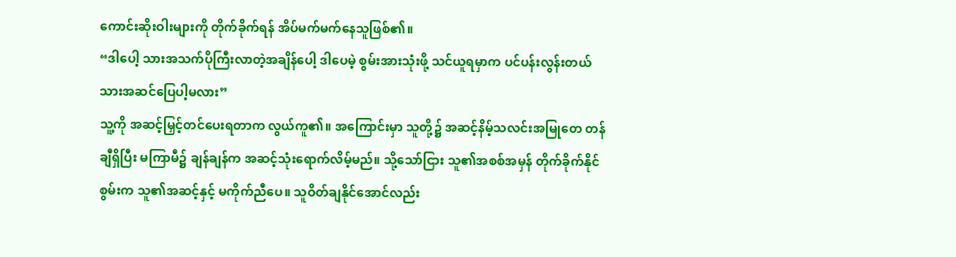ကောင်းဆိုးဝါးများကို တိုက်ခိုက်ရန် အိပ်မက်မက်နေသူဖြစ်၏။
“ဒါပေါ့ သားအသက်ပိုကြီးလာတဲ့အချိန်ပေါ့ ဒါပေမဲ့ စွမ်းအားသုံးဖို့ သင်ယူရမှာက ပင်ပန်းလွန်းတယ် သားအဆင်ပြေပါ့မလား”
သူ့ကို အဆင့်မြှင့်တင်ပေးရတာက လွယ်ကူ၏။ အကြောင်းမှာ သူတို့၌ အဆင့်နိမ့်သလင်းအမြုတေ တန်ချီရှိပြီး မကြာမီ၌ ချန်ချန်က အဆင့်သုံးရောက်လိမ့်မည်။ သို့သော်ငြား သူ၏အစစ်အမှန် တိုက်ခိုက်နိုင်စွမ်းက သူ၏အဆင့်နှင့် မကိုက်ညီပေ။ သူဝိတ်ချနိုင်အောင်လည်း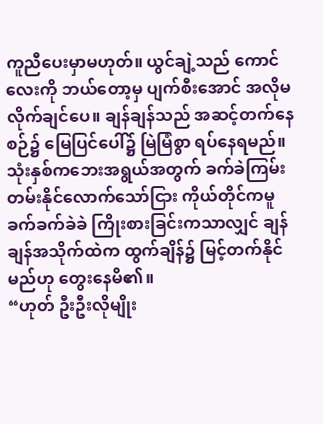ကူညီပေးမှာမဟုတ်။ ယွင်ချဲ့သည် ကောင်လေးကို ဘယ်တော့မှ ပျက်စီးအောင် အလိုမလိုက်ချင်ပေ။ ချန်ချန်သည် အဆင့်တက်နေစဉ်၌ မြေပြင်ပေါ်၌ မြဲမြံစွာ ရပ်နေရမည်။ သုံးနှစ်ကဘေးအရွယ်အတွက် ခက်ခဲကြမ်းတမ်းနိုင်လောက်သော်ငြား ကိုယ်တိုင်ကမူ ခက်ခက်ခဲခဲ ကြိုးစားခြင်းကသာလျှင် ချန်ချန်အသိုက်ထဲက ထွက်ချိန်၌ မြင့်တက်နိုင်မည်ဟု တွေးနေမိ၏။
“ဟုတ် ဦးဦးလိုမျိုး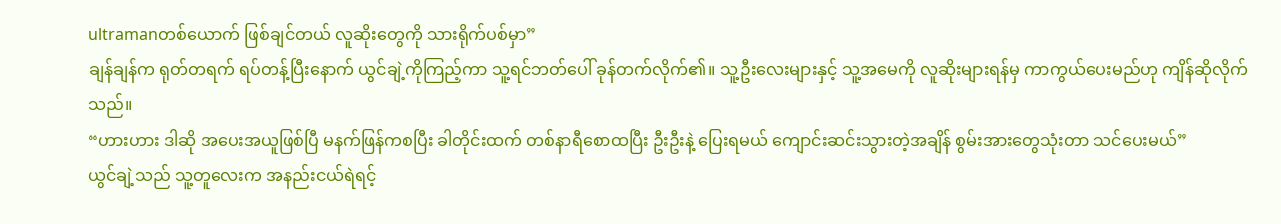ultramanတစ်ယောက် ဖြစ်ချင်တယ် လူဆိုးတွေကို သားရိုက်ပစ်မှာ”
ချန်ချန်က ရုတ်တရက် ရပ်တန့်ပြီးနောက် ယွင်ချဲ့ကိုကြည့်ကာ သူ့ရင်ဘတ်ပေါ် ခုန်တက်လိုက်၏။ သူ့ဦးလေးများနှင့် သူ့အမေကို လူဆိုးများရန်မှ ကာကွယ်ပေးမည်ဟု ကျိန်ဆိုလိုက်သည်။
“ဟားဟား ဒါဆို အပေးအယူဖြစ်ပြီ မနက်ဖြန်ကစပြီး ခါတိုင်းထက် တစ်နာရီစောထပြီး ဦးဦးနဲ့ ပြေးရမယ် ကျောင်းဆင်းသွားတဲ့အချိန် စွမ်းအားတွေသုံးတာ သင်ပေးမယ်”
ယွင်ချဲ့သည် သူ့တူလေးက အနည်းငယ်ရဲရင့်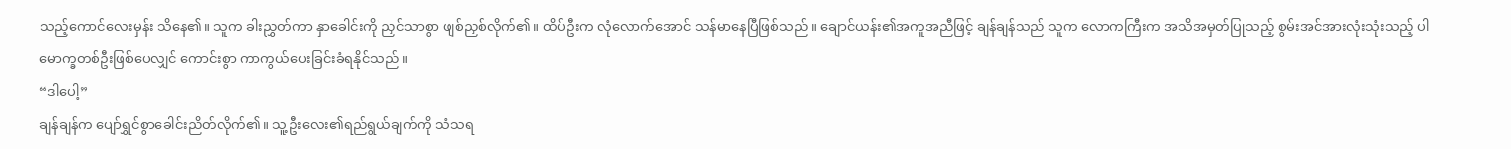သည့်ကောင်လေးမှန်း သိနေ၏။ သူက ခါးညွှတ်ကာ နှာခေါင်းကို ညှင်သာစွာ ဖျစ်ညှစ်လိုက်၏။ ထိပ်ဦးက လုံလောက်အောင် သန်မာနေပြီဖြစ်သည်။ ချောင်ယန်း၏အကူအညီဖြင့် ချန်ချန်သည် သူက လောကကြီးက အသိအမှတ်ပြုသည့် စွမ်းအင်အားလုံးသုံးသည့် ပါမောက္ခတစ်ဦးဖြစ်ပေလျှင် ကောင်းစွာ ကာကွယ်ပေးခြင်းခံရနိုင်သည်။
“ဒါပေါ့”
ချန်ချန်က ပျော်ရွှင်စွာခေါင်းညိတ်လိုက်၏။ သူ့ဦးလေး၏ရည်ရွယ်ချက်ကို သံသရ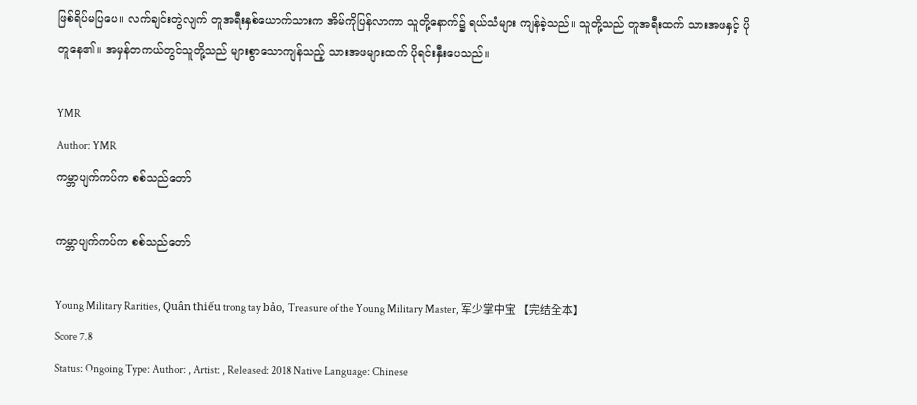ဖြစ်ရိပ်မပြပေ။ လက်ချင်းတွဲလျက် တူအရီးနှစ်ယောက်သားက အိမ်ကိုပြန်လာကာ သူတို့နောက်၌ ရယ်သံများ ကျန်ခဲ့သည်။ သူတို့သည် တူအရီးထက် သားအဖနှင့် ပိုတူနေ၏။ အမှန်တကယ်တွင်သူတို့သည် များစွာသောကျန်သည့် သားအဖများထက် ပိုရင်းနှီးပေသည်။

YMR
Author: YMR
ကမ္ဘာပျက်ကပ်က စစ်သည်တော်

ကမ္ဘာပျက်ကပ်က စစ်သည်တော်

Young Military Rarities, Quân thiếu trong tay bảo, Treasure of the Young Military Master, 军少掌中宝 【完结全本】
Score 7.8
Status: Ongoing Type: Author: , Artist: , Released: 2018 Native Language: Chinese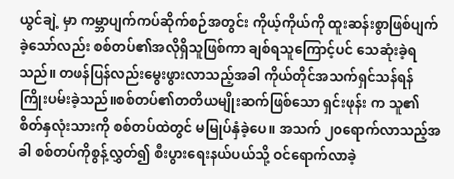ယွင်ချဲ့ မှာ ကမ္ဘာပျက်ကပ်ဆိုက်စဉ်အတွင်း ကိုယ့်ကိုယ်ကို ထူးဆန်းစွာဖြစ်ပျက်ခဲ့သော်လည်း စစ်တပ်၏အလိုရှိသူဖြစ်ကာ ချစ်ရသူကြောင့်ပင် သေဆုံးခဲ့ရသည်။ တဖန်ပြန်လည်းမွေးဖွားလာသည့်အခါ ကိုယ်တိုင်အသက်ရှင်သန်ရန် ကြိုးပမ်းခဲ့သည်။စစ်တပ်၏တတိယမျိုးဆက်ဖြစ်သော ရှင်းဖုန်း က သူ၏စိတ်နှလုံးသားကို စစ်တပ်ထဲတွင် မမြုပ်နှံခဲ့ပေ။ အသက် ၂၀ရောက်လာသည့်အခါ စစ်တပ်ကိုစွန့်လွှတ်၍ စီးပွားရေးနယ်ပယ်သို့ ဝင်ရောက်လာခဲ့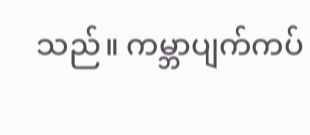သည်။ ကမ္ဘာပျက်ကပ်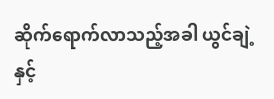ဆိုက်ရောက်လာသည့်အခါ ယွင်ချဲ့ နှင့်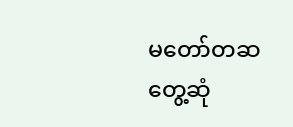မတော်တဆတွေ့ဆုံ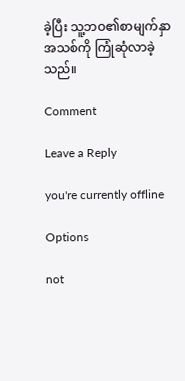ခဲ့ပြီး သူ့ဘဝ၏စာမျက်နှာအသစ်ကို ကြုံဆုံလာခဲ့သည်။

Comment

Leave a Reply

you're currently offline

Options

not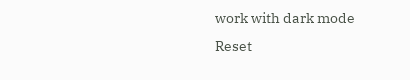work with dark mode
Reset